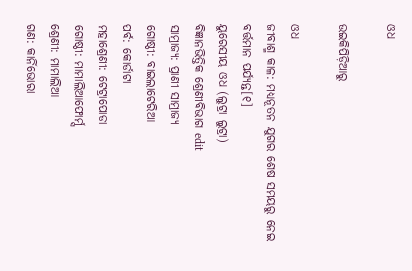ଓଧ

ଉଇକିପିଡ଼ିଆ‌ରୁ

ଓଧ
ଜୀବାଶ୍ମ କାଳ: ମଧ୍ୟନୂତନ ଯୁଗର ଶେଷ ସମୟରୁ ନେଇ ବର୍ତ୍ତମାନ ପର୍ଯ୍ୟନ୍ତ[୧]
ୟୁରେସୀୟ ଓଧ (ଲୁଟ୍ରା ଲୁଟ୍ରା)
ବିଜ୍ଞାନଭିତ୍ତିକ ଶ୍ରେଣୀବିଭାଗ edit
ସାମ୍ରାଜ୍ୟ: ପ୍ରାଣୀ ସାମ୍ରାଜ୍ୟ
ଗୋଷ୍ଠୀ: ବାଇଲାଟେରିଆ
ପର୍ବ: କୋର୍ଡାଟା
ମହାଶ୍ରେଣୀ: ଟେଟ୍ରାପୋଡା
ଗୋଷ୍ଠୀ: ମାମାଲିଆଫୋର୍ମ୍ସ
ଶ୍ରେଣୀ: ମାମାଲିଆ
ଗଣ: କାର୍ନିଭୋରା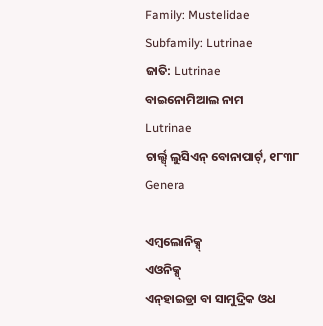Family: Mustelidae
Subfamily: Lutrinae
ଜାତି: Lutrinae
ବାଇନୋମିଆଲ ନାମ
Lutrinae
ଚାର୍ଲ୍ସ୍ ଲୁସିଏନ୍ ବୋନାପାର୍ଟ୍, ୧୮୩୮
Genera

ଏମ୍ବଲୋନିକ୍ସ୍
ଏଓନିକ୍ସ୍
ଏନ୍‍ହାଇଡ୍ରା ବା ସାମୁଦ୍ରିକ ଓଧ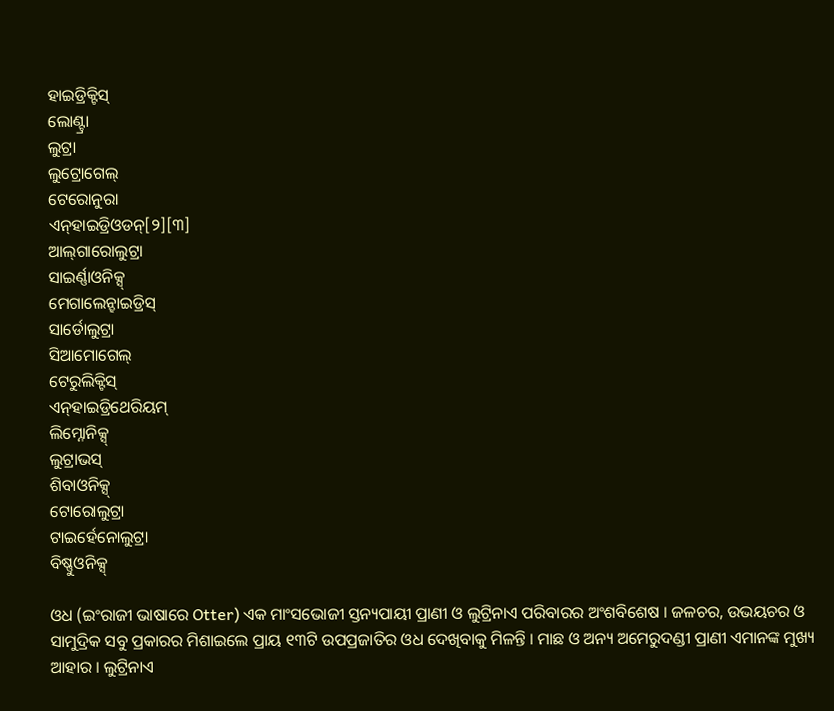ହାଇଡ୍ରିକ୍ଟିସ୍
ଲୋଣ୍ଟ୍ରା
ଲୁଟ୍ରା
ଲୁଟ୍ରୋଗେଲ୍
ଟେରୋନୁରା
ଏନ୍‍ହାଇଡ୍ରିଓଡନ୍[୨][୩]
ଆଲ୍‍ଗାରୋଲୁଟ୍ରା
ସାଇର୍ଣ୍ଣାଓନିକ୍ସ୍
ମେଗାଲେନ୍ହାଇଡ୍ରିସ୍
ସାର୍ଡୋଲୁଟ୍ରା
ସିଆମୋଗେଲ୍
ଟେରୁଲିକ୍ଟିସ୍
ଏନ୍‍ହାଇଡ୍ରିଥେରିୟମ୍
ଲିମ୍ନୋନିକ୍ସ୍
ଲୁଟ୍ରାଭସ୍
ଶିବାଓନିକ୍ସ୍
ଟୋରୋଲୁଟ୍ରା
ଟାଇର୍ହେନୋଲୁଟ୍ରା
ବିଷ୍ଣୁଓନିକ୍ସ୍

ଓଧ (ଇଂରାଜୀ ଭାଷାରେ Otter) ଏକ ମାଂସଭୋଜୀ ସ୍ତନ୍ୟପାୟୀ ପ୍ରାଣୀ ଓ ଲୁଟ୍ରିନାଏ ପରିବାରର ଅଂଶବିଶେଷ । ଜଳଚର, ଉଭୟଚର ଓ ସାମୁଦ୍ରିକ ସବୁ ପ୍ରକାରର ମିଶାଇଲେ ପ୍ରାୟ ୧୩ଟି ଉପପ୍ରଜାତିର ଓଧ ଦେଖିବାକୁ ମିଳନ୍ତି । ମାଛ ଓ ଅନ୍ୟ ଅମେରୁଦଣ୍ଡୀ ପ୍ରାଣୀ ଏମାନଙ୍କ ମୁଖ୍ୟ ଆହାର । ଲୁଟ୍ରିନାଏ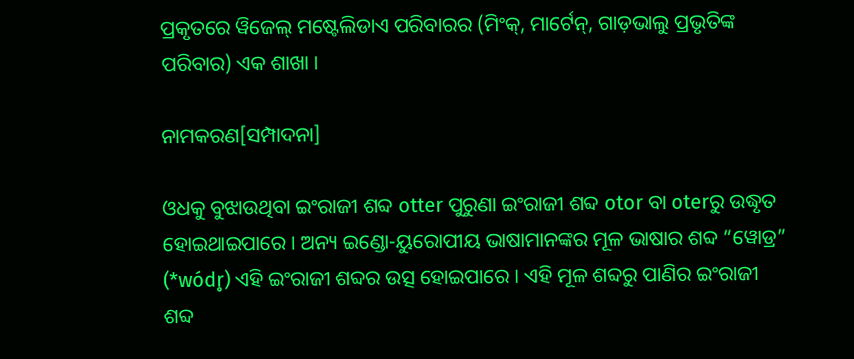ପ୍ରକୃତରେ ୱିଜେଲ୍ ମଷ୍ଟେଲିଡାଏ ପରିବାରର (ମିଂକ୍, ମାର୍ଟେନ୍, ଗାଡ଼ଭାଲୁ ପ୍ରଭୃତିଙ୍କ ପରିବାର) ଏକ ଶାଖା ।

ନାମକରଣ[ସମ୍ପାଦନା]

ଓଧକୁ ବୁଝାଉଥିବା ଇଂରାଜୀ ଶବ୍ଦ otter ପୁରୁଣା ଇଂରାଜୀ ଶବ୍ଦ otor ବା oterରୁ ଉଦ୍ଧୃତ ହୋଇଥାଇପାରେ । ଅନ୍ୟ ଇଣ୍ଡୋ-ୟୁରୋପୀୟ ଭାଷାମାନଙ୍କର ମୂଳ ଭାଷାର ଶବ୍ଦ “ୱୋଡ୍ର” (*wódr̥) ଏହି ଇଂରାଜୀ ଶବ୍ଦର ଉତ୍ସ ହୋଇପାରେ । ଏହି ମୂଳ ଶବ୍ଦରୁ ପାଣିର ଇଂରାଜୀ ଶବ୍ଦ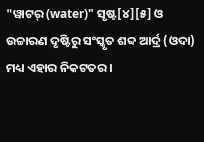"ୱାଟର୍ (water)" ସୃଷ୍ଟ[୪][୫] ଓ ଉଚ୍ଚାରଣ ଦୃଷ୍ଟିରୁ ସଂସ୍କୃତ ଶବ୍ଦ ଆର୍ଦ୍ର (ଓଦା) ମଧ୍ୟ ଏହାର ନିକଟତର ।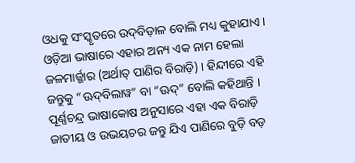ଓଧକୁ ସଂସ୍କୃତରେ ଉଦ୍‍ବିଡ଼ାଳ ବୋଲି ମଧ୍ୟ କୁହାଯାଏ । ଓଡ଼ିଆ ଭାଷାରେ ଏହାର ଅନ୍ୟ ଏକ ନାମ ହେଲା ଜଳମାର୍ଜ୍ଜାର (ଅର୍ଥାତ୍ ପାଣିର ବିରାଡ଼ି) । ହିନ୍ଦୀରେ ଏହି ଜନ୍ତୁକୁ “ଊଦ୍‍ବିଲାୱ” ବା “ଊଦ୍” ବୋଲି କହିଥାନ୍ତି । ପୂର୍ଣ୍ଣଚନ୍ଦ୍ର ଭାଷାକୋଷ ଅନୁସାରେ ଏହା ଏକ ବିରାଡ଼ି ଜାତୀୟ ଓ ଉଭୟଚର ଜନ୍ତୁ ଯିଏ ପାଣିରେ ବୁଡ଼ି ବଡ଼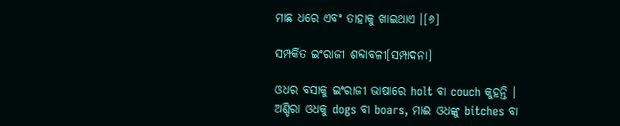ମାଛ ଧରେ ଏବଂ ତାହାକୁ ଖାଇଥାଏ ।[୬]

ସମ୍ପର୍କିତ ଇଂରାଜୀ ଶବ୍ଦାବଳୀ[ସମ୍ପାଦନା]

ଓଧର ବସାକୁ ଇଂରାଜୀ ଭାଷାରେ holt ବା couch କୁହନ୍ତି । ଅଣ୍ଡିରା ଓଧକୁ dogs ବା boars, ମାଈ ଓଧଙ୍କୁ bitches ବା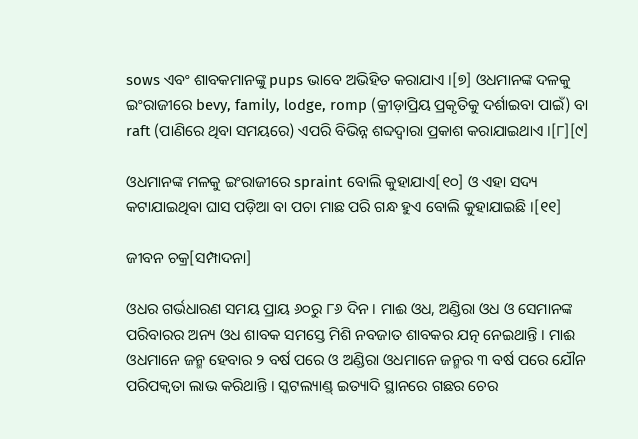sows ଏବଂ ଶାବକମାନଙ୍କୁ pups ଭାବେ ଅଭିହିତ କରାଯାଏ ।[୭] ଓଧମାନଙ୍କ ଦଳକୁ ଇଂରାଜୀରେ bevy, family, lodge, romp (କ୍ରୀଡ଼ାପ୍ରିୟ ପ୍ରକୃତିକୁ ଦର୍ଶାଇବା ପାଇଁ) ବା raft (ପାଣିରେ ଥିବା ସମୟରେ) ଏପରି ବିଭିନ୍ନ ଶବ୍ଦଦ୍ୱାରା ପ୍ରକାଶ କରାଯାଇଥାଏ ।[୮][୯]

ଓଧମାନଙ୍କ ମଳକୁ ଇଂରାଜୀରେ spraint ବୋଲି କୁହାଯାଏ[୧୦] ଓ ଏହା ସଦ୍ୟ କଟାଯାଇଥିବା ଘାସ ପଡ଼ିଆ ବା ପଚା ମାଛ ପରି ଗନ୍ଧ ହୁଏ ବୋଲି କୁହାଯାଇଛି ।[୧୧]

ଜୀବନ ଚକ୍ର[ସମ୍ପାଦନା]

ଓଧର ଗର୍ଭଧାରଣ ସମୟ ପ୍ରାୟ ୬୦ରୁ ୮୬ ଦିନ । ମାଈ ଓଧ, ଅଣ୍ଡିରା ଓଧ ଓ ସେମାନଙ୍କ ପରିବାରର ଅନ୍ୟ ଓଧ ଶାବକ ସମସ୍ତେ ମିଶି ନବଜାତ ଶାବକର ଯତ୍ନ ନେଇଥାନ୍ତି । ମାଈ ଓଧମାନେ ଜନ୍ମ ହେବାର ୨ ବର୍ଷ ପରେ ଓ ଅଣ୍ଡିରା ଓଧମାନେ ଜନ୍ମର ୩ ବର୍ଷ ପରେ ଯୌନ ପରିପକ୍ୱତା ଲାଭ କରିଥାନ୍ତି । ସ୍କଟଲ୍ୟାଣ୍ଡ୍ ଇତ୍ୟାଦି ସ୍ଥାନରେ ଗଛର ଚେର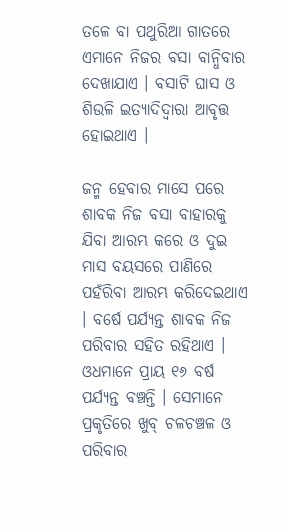ତଳେ ବା ପଥୁରିଆ ଗାତରେ ଏମାନେ ନିଜର ବସା ବାନ୍ଧିବାର ଦେଖାଯାଏ । ବସାଟି ଘାସ ଓ ଶିଉଳି ଇତ୍ୟାଦିଦ୍ୱାରା ଆବୃତ୍ତ ହୋଇଥାଏ ।

ଜନ୍ମ ହେବାର ମାସେ ପରେ ଶାବକ ନିଜ ବସା ବାହାରକୁ ଯିବା ଆରମ୍ଭ କରେ ଓ ଦୁଇ ମାସ ବୟସରେ ପାଣିରେ ପହଁରିବା ଆରମ୍ଭ କରିଦେଇଥାଏ । ବର୍ଷେ ପର୍ଯ୍ୟନ୍ତ ଶାବକ ନିଜ ପରିବାର ସହିତ ରହିଥାଏ । ଓଧମାନେ ପ୍ରାୟ ୧୬ ବର୍ଷ ପର୍ଯ୍ୟନ୍ତ ବଞ୍ଚନ୍ତି । ସେମାନେ ପ୍ରକୃତିରେ ଖୁବ୍ ଚଳଚଞ୍ଚଳ ଓ ପରିବାର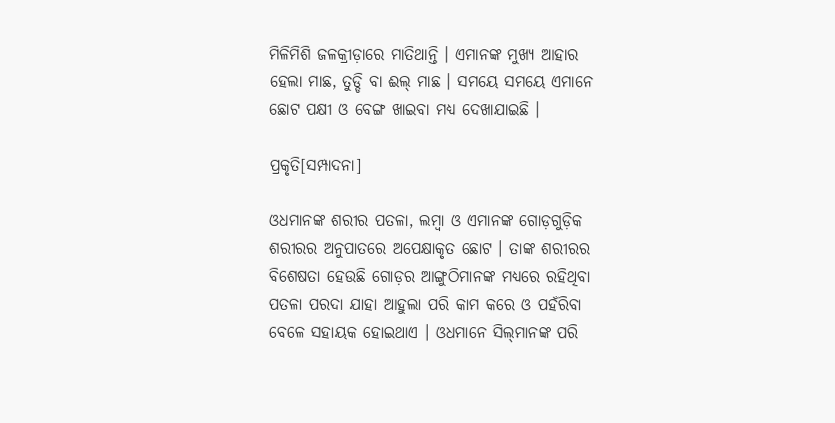ମିଳିମିଶି ଜଳକ୍ରୀଡ଼ାରେ ମାତିଥାନ୍ତି । ଏମାନଙ୍କ ମୁଖ୍ୟ ଆହାର ହେଲା ମାଛ, ତୁଡ୍ଡି ବା ଈଲ୍ ମାଛ । ସମୟେ ସମୟେ ଏମାନେ ଛୋଟ ପକ୍ଷୀ ଓ ବେଙ୍ଗ ଖାଇବା ମଧ୍ୟ ଦେଖାଯାଇଛି ।

ପ୍ରକୃତି[ସମ୍ପାଦନା]

ଓଧମାନଙ୍କ ଶରୀର ପତଳା, ଲମ୍ବା ଓ ଏମାନଙ୍କ ଗୋଡ଼ଗୁଡ଼ିକ ଶରୀରର ଅନୁପାତରେ ଅପେକ୍ଷାକୃତ ଛୋଟ । ତାଙ୍କ ଶରୀରର ବିଶେଷତା ହେଉଛି ଗୋଡ଼ର ଆଙ୍ଗୁଠିମାନଙ୍କ ମଧ୍ୟରେ ରହିଥିବା ପତଳା ପରଦା ଯାହା ଆହୁଲା ପରି କାମ କରେ ଓ ପହଁରିବା ବେଳେ ସହାୟକ ହୋଇଥାଏ । ଓଧମାନେ ସିଲ୍‍ମାନଙ୍କ ପରି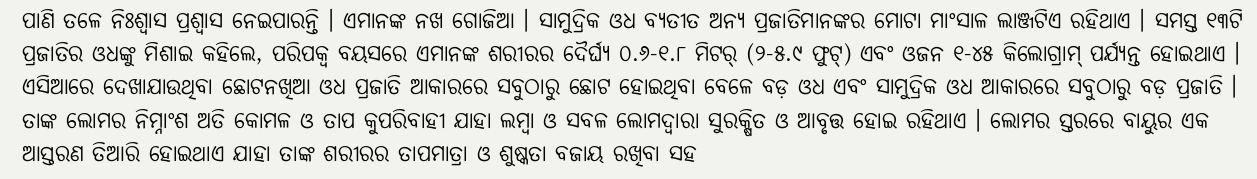ପାଣି ତଳେ ନିଃଶ୍ୱାସ ପ୍ରଶ୍ୱାସ ନେଇପାରନ୍ତି । ଏମାନଙ୍କ ନଖ ଗୋଜିଆ । ସାମୁଦ୍ରିକ ଓଧ ବ୍ୟତୀତ ଅନ୍ୟ ପ୍ରଜାତିମାନଙ୍କର ମୋଟା ମାଂସାଳ ଲାଞ୍ଜଟିଏ ରହିଥାଏ । ସମସ୍ତ ୧୩ଟି ପ୍ରଜାତିର ଓଧଙ୍କୁ ମିଶାଇ କହିଲେ, ପରିପକ୍ୱ ବୟସରେ ଏମାନଙ୍କ ଶରୀରର ଦୈର୍ଘ୍ୟ ୦.୬-୧.୮ ମିଟର୍ (୨-୫.୯ ଫୁଟ୍) ଏବଂ ଓଜନ ୧-୪୫ କିଲୋଗ୍ରାମ୍ ପର୍ଯ୍ୟନ୍ତ ହୋଇଥାଏ । ଏସିଆରେ ଦେଖାଯାଉଥିବା ଛୋଟନଖିଆ ଓଧ ପ୍ରଜାତି ଆକାରରେ ସବୁଠାରୁ ଛୋଟ ହୋଇଥିବା ବେଳେ ବଡ଼ ଓଧ ଏବଂ ସାମୁଦ୍ରିକ ଓଧ ଆକାରରେ ସବୁଠାରୁ ବଡ଼ ପ୍ରଜାତି । ତାଙ୍କ ଲୋମର ନିମ୍ନାଂଶ ଅତି କୋମଳ ଓ ତାପ କୁପରିବାହୀ ଯାହା ଲମ୍ବା ଓ ସବଳ ଲୋମଦ୍ୱାରା ସୁରକ୍ଷିତ ଓ ଆବୃତ୍ତ ହୋଇ ରହିଥାଏ । ଲୋମର ସ୍ତରରେ ବାୟୁର ଏକ ଆସ୍ତରଣ ତିଆରି ହୋଇଥାଏ ଯାହା ତାଙ୍କ ଶରୀରର ତାପମାତ୍ରା ଓ ଶୁଷ୍କତା ବଜାୟ ରଖିବା ସହ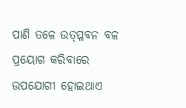ପାଣି ତଳେ ଉତ୍‌ପ୍ଳବନ ବଳ ପ୍ରୟୋଗ କରିବାରେ ଉପଯୋଗୀ ହୋଇଥାଏ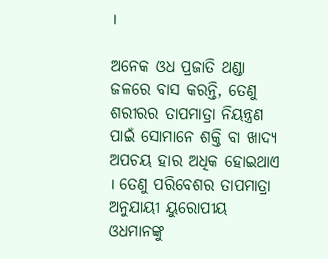।

ଅନେକ ଓଧ ପ୍ରଜାତି ଥଣ୍ଡା ଜଳରେ ବାସ କରନ୍ତି, ତେଣୁ ଶରୀରର ତାପମାତ୍ରା ନିୟନ୍ତ୍ରଣ ପାଇଁ ସୋମାନେ ଶକ୍ତି ବା ଖାଦ୍ୟ ଅପଚୟ ହାର ଅଧିକ ହୋଇଥାଏ । ତେଣୁ ପରିବେଶର ତାପମାତ୍ରା ଅନୁଯାୟୀ ୟୁରୋପୀୟ ଓଧମାନଙ୍କୁ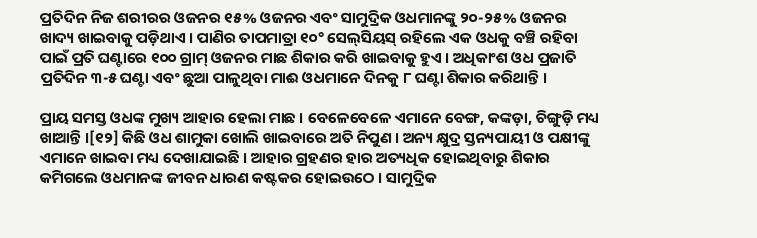ପ୍ରତିଦିନ ନିଜ ଶରୀରର ଓଜନର ୧୫% ଓଜନର ଏବଂ ସାମୁଦ୍ରିକ ଓଧମାନଙ୍କୁ ୨୦-୨୫% ଓଜନର ଖାଦ୍ୟ ଖାଇବାକୁ ପଡ଼ିଥାଏ । ପାଣିର ତାପମାତ୍ରା ୧୦° ସେଲ୍‍ସିୟସ୍ ରହିଲେ ଏକ ଓଧକୁ ବଞ୍ଚି ରହିବା ପାଇଁ ପ୍ରତି ଘଣ୍ଟାରେ ୧୦୦ ଗ୍ରାମ୍ ଓଜନର ମାଛ ଶିକାର କରି ଖାଇବାକୁ ହୁଏ । ଅଧିକାଂଶ ଓଧ ପ୍ରଜାତି ପ୍ରତିଦିନ ୩-୫ ଘଣ୍ଟା ଏବଂ ଛୁଆ ପାଳୁଥିବା ମାଈ ଓଧମାନେ ଦିନକୁ ୮ ଘଣ୍ଟା ଶିକାର କରିଥାନ୍ତି ।

ପ୍ରାୟ ସମସ୍ତ ଓଧଙ୍କ ମୁଖ୍ୟ ଆହାର ହେଲା ମାଛ । ବେଳେବେଳେ ଏମାନେ ବେଙ୍ଗ, କଙ୍କଡ଼ା, ଚିଙ୍ଗୁଡ଼ି ମଧ୍ୟ ଖାଆନ୍ତି ।[୧୨] କିଛି ଓଧ ଶାମୁକା ଖୋଲି ଖାଇବାରେ ଅତି ନିପୁଣ । ଅନ୍ୟ କ୍ଷୁଦ୍ର ସ୍ତନ୍ୟପାୟୀ ଓ ପକ୍ଷୀଙ୍କୁ ଏମାନେ ଖାଇବା ମଧ୍ୟ ଦେଖାଯାଇଛି । ଆହାର ଗ୍ରହଣର ହାର ଅତ୍ୟଧିକ ହୋଇଥିବାରୁ ଶିକାର କମିଗଲେ ଓଧମାନଙ୍କ ଜୀବନ ଧାରଣ କଷ୍ଟକର ହୋଇଉଠେ । ସାମୁଦ୍ରିକ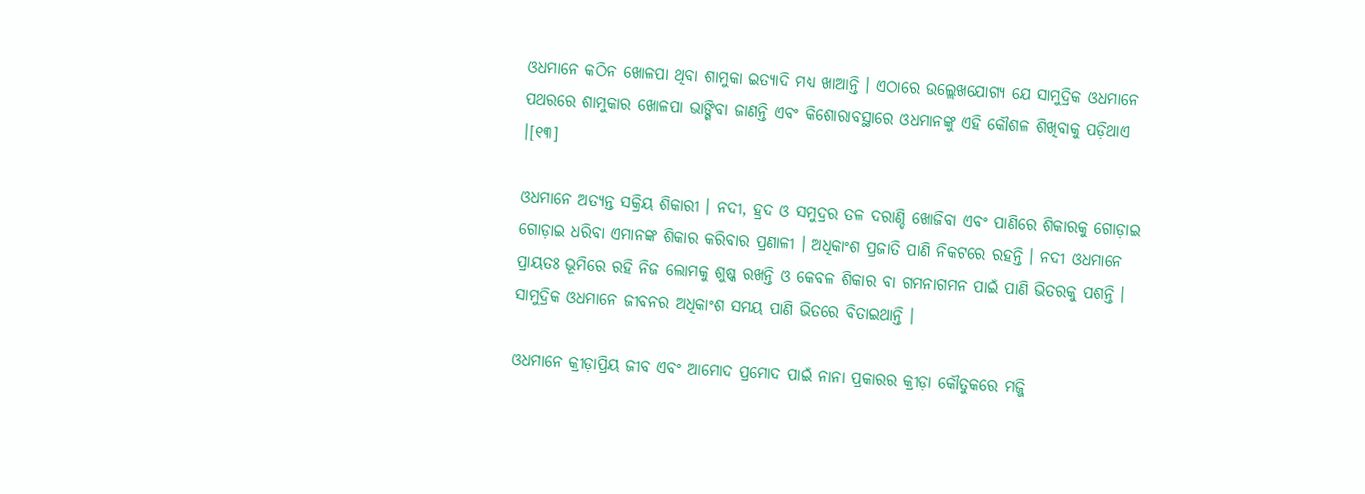ଓଧମାନେ କଠିନ ଖୋଳପା ଥିବା ଶାମୁକା ଇତ୍ୟାଦି ମଧ୍ୟ ଖାଆନ୍ତି । ଏଠାରେ ଉଲ୍ଲେଖଯୋଗ୍ୟ ଯେ ସାମୁଦ୍ରିକ ଓଧମାନେ ପଥରରେ ଶାମୁକାର ଖୋଳପା ଭାଙ୍ଗିବା ଜାଣନ୍ତି ଏବଂ କିଶୋରାବସ୍ଥାରେ ଓଧମାନଙ୍କୁ ଏହି କୌଶଳ ଶିଖିବାକୁ ପଡ଼ିଥାଏ ।[୧୩]

ଓଧମାନେ ଅତ୍ୟନ୍ତ ସକ୍ରିୟ ଶିକାରୀ । ନଦୀ, ହ୍ରଦ ଓ ସମୁଦ୍ରର ତଳ ଦରାଣ୍ଡି ଖୋଜିବା ଏବଂ ପାଣିରେ ଶିକାରକୁ ଗୋଡ଼ାଇ ଗୋଡ଼ାଇ ଧରିବା ଏମାନଙ୍କ ଶିକାର କରିବାର ପ୍ରଣାଳୀ । ଅଧିକାଂଶ ପ୍ରଜାତି ପାଣି ନିକଟରେ ରହନ୍ତି । ନଦୀ ଓଧମାନେ ପ୍ରାୟତଃ ଭୂମିରେ ରହି ନିଜ ଲୋମକୁ ଶୁଷ୍କ ରଖନ୍ତି ଓ କେବଳ ଶିକାର ବା ଗମନାଗମନ ପାଇଁ ପାଣି ଭିତରକୁ ପଶନ୍ତି । ସାମୁଦ୍ରିକ ଓଧମାନେ ଜୀବନର ଅଧିକାଂଶ ସମୟ ପାଣି ଭିତରେ ବିତାଇଥାନ୍ତି ।

ଓଧମାନେ କ୍ରୀଡ଼ାପ୍ରିୟ ଜୀବ ଏବଂ ଆମୋଦ ପ୍ରମୋଦ ପାଇଁ ନାନା ପ୍ରକାରର କ୍ରୀଡ଼ା କୌତୁକରେ ମଜ୍ଜି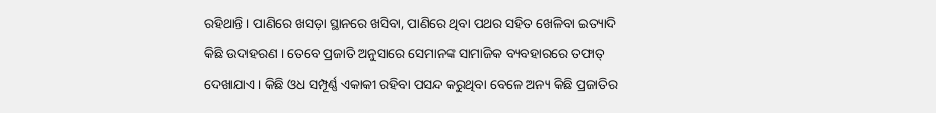ରହିଥାନ୍ତି । ପାଣିରେ ଖସଡ଼ା ସ୍ଥାନରେ ଖସିବା, ପାଣିରେ ଥିବା ପଥର ସହିତ ଖେଳିବା ଇତ୍ୟାଦି କିଛି ଉଦାହରଣ । ତେବେ ପ୍ରଜାତି ଅନୁସାରେ ସେମାନଙ୍କ ସାମାଜିକ ବ୍ୟବହାରରେ ତଫାତ୍ ଦେଖାଯାଏ । କିଛି ଓଧ ସମ୍ପୂର୍ଣ୍ଣ ଏକାକୀ ରହିବା ପସନ୍ଦ କରୁଥିବା ବେଳେ ଅନ୍ୟ କିଛି ପ୍ରଜାତିର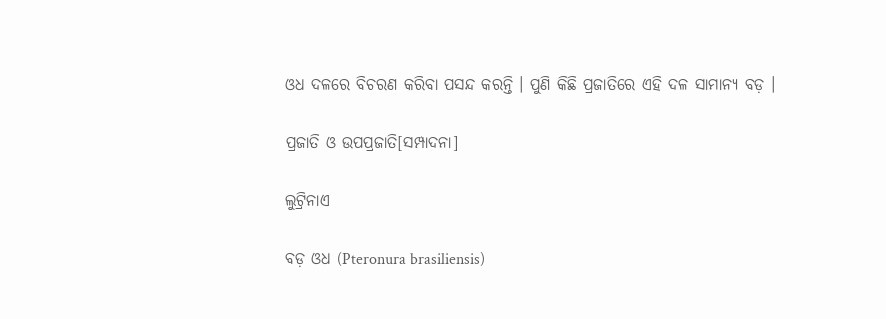ଓଧ ଦଳରେ ବିଚରଣ କରିବା ପସନ୍ଦ କରନ୍ତି । ପୁଣି କିଛି ପ୍ରଜାତିରେ ଏହି ଦଳ ସାମାନ୍ୟ ବଡ଼ ।

ପ୍ରଜାତି ଓ ଉପପ୍ରଜାତି[ସମ୍ପାଦନା]

ଲୁଟ୍ରିନାଏ

ବଡ଼ ଓଧ (Pteronura brasiliensis)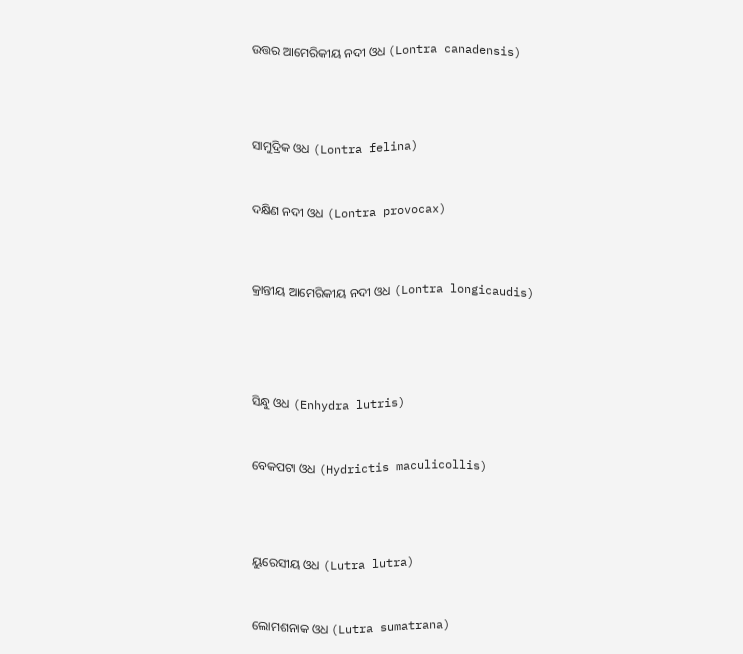ଉତ୍ତର ଆମେରିକୀୟ ନଦୀ ଓଧ (Lontra canadensis)





ସାମୁଦ୍ରିକ ଓଧ (Lontra felina)



ଦକ୍ଷିଣ ନଦୀ ଓଧ (Lontra provocax)




କ୍ରାନ୍ତୀୟ ଆମେରିକୀୟ ନଦୀ ଓଧ (Lontra longicaudis)






ସିନ୍ଧୁ ଓଧ (Enhydra lutris)



ବେକପଟା ଓଧ (Hydrictis maculicollis)





ୟୁରେସୀୟ ଓଧ (Lutra lutra)



ଲୋମଶନାକ ଓଧ (Lutra sumatrana)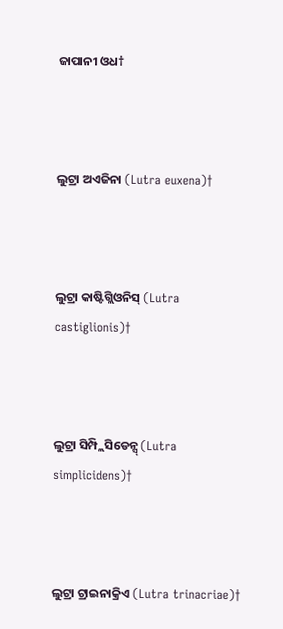ଜାପାନୀ ଓଧ†



ଲୁଟ୍ରା ଅଏଜିନା (Lutra euxena)†



ଲୁଟ୍ରା କାଷ୍ଟିଗ୍ଲିଓନିସ୍ (Lutra castiglionis)†



ଲୁଟ୍ରା ସିମ୍ପ୍ଲିସିଡେନ୍ସ୍ (Lutra simplicidens)†



ଲୁଟ୍ରା ଟ୍ରାଇନାକ୍ରିଏ (Lutra trinacriae)†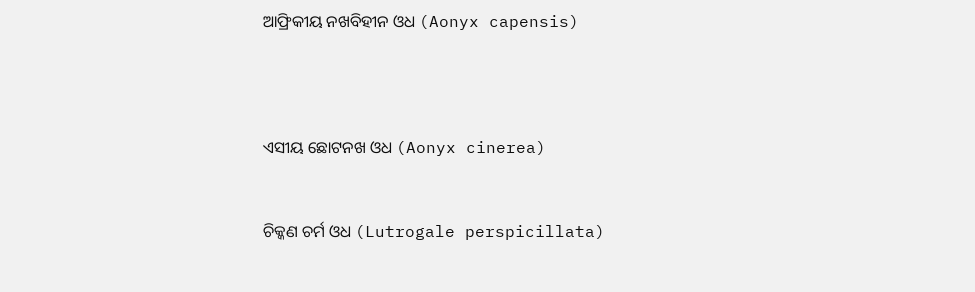ଆଫ୍ରିକୀୟ ନଖବିହୀନ ଓଧ (Aonyx capensis)





ଏସୀୟ ଛୋଟନଖ ଓଧ (Aonyx cinerea)



ଚିକ୍କଣ ଚର୍ମ ଓଧ (Lutrogale perspicillata)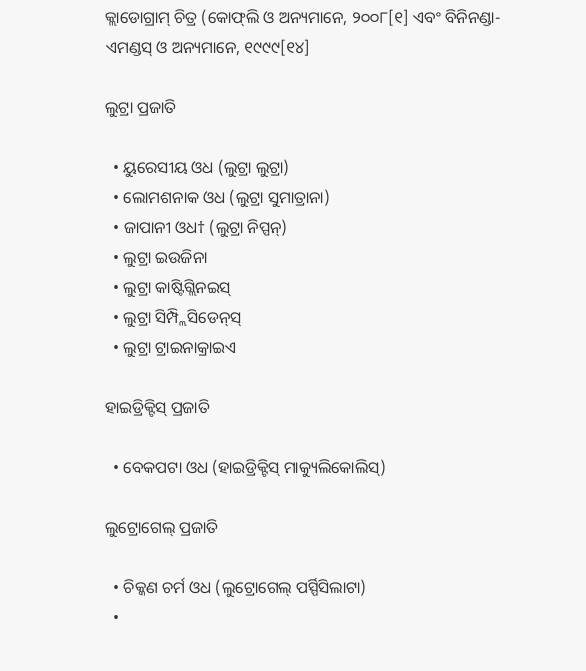କ୍ଲାଡୋଗ୍ରାମ୍ ଚିତ୍ର (କୋଫ୍‍ଲି ଓ ଅନ୍ୟମାନେ, ୨୦୦୮[୧] ଏବଂ ବିନିନଣ୍ଡା-ଏମଣ୍ଡସ୍ ଓ ଅନ୍ୟମାନେ, ୧୯୯୯[୧୪]

ଲୁଟ୍ରା ପ୍ରଜାତି

  • ୟୁରେସୀୟ ଓଧ (ଲୁଟ୍ରା ଲୁଟ୍ରା)
  • ଲୋମଶନାକ ଓଧ (ଲୁଟ୍ରା ସୁମାତ୍ରାନା)
  • ଜାପାନୀ ଓଧ† (ଲୁଟ୍ରା ନିପ୍ପନ୍)
  • ଲୁଟ୍ରା ଇଉଜିନା
  • ଲୁଟ୍ରା କାଷ୍ଟିଗ୍ଲିନଇସ୍
  • ଲୁଟ୍ରା ସିମ୍ପ୍ଲିସିଡେନ୍‍ସ୍
  • ଲୁଟ୍ରା ଟ୍ରାଇନାକ୍ରାଇଏ

ହାଇଡ୍ରିକ୍ଟିସ୍ ପ୍ରଜାତି

  • ବେକପଟା ଓଧ (ହାଇଡ୍ରିକ୍ଟିସ୍ ମାକ୍ୟୁଲିକୋଲିସ୍)

ଲୁଟ୍ରୋଗେଲ୍ ପ୍ରଜାତି

  • ଚିକ୍କଣ ଚର୍ମ ଓଧ (ଲୁଟ୍ରୋଗେଲ୍ ପର୍ସ୍ପିସିଲାଟା)
  •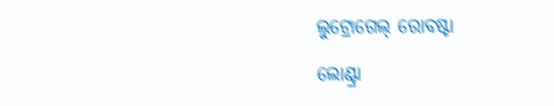ଲୁଟ୍ରୋଗେଲ୍ ରୋବଷ୍ଟା

ଲୋଣ୍ଟ୍ରା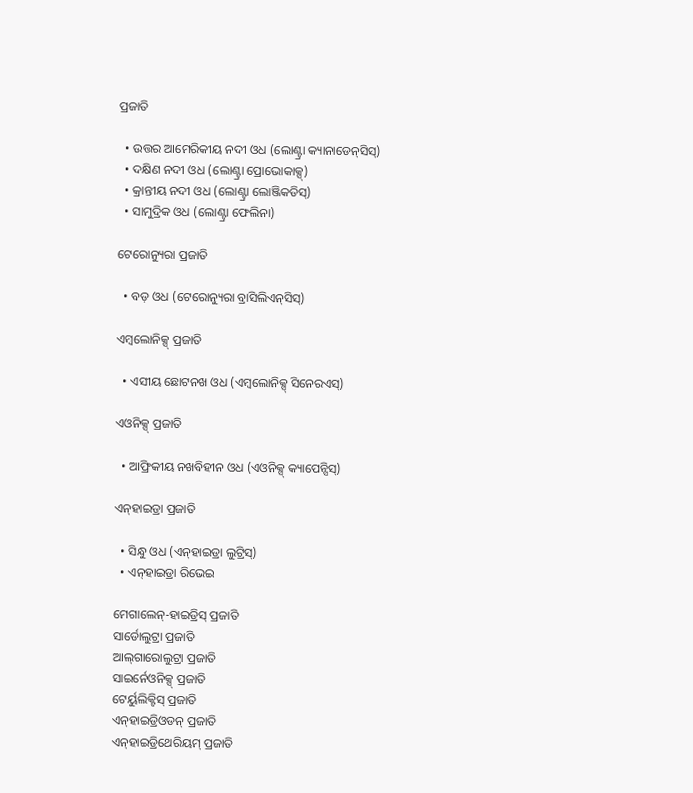ପ୍ରଜାତି

  • ଉତ୍ତର ଆମେରିକୀୟ ନଦୀ ଓଧ (ଲୋଣ୍ଟ୍ରା କ୍ୟାନାଡେନ୍‍ସିସ୍)
  • ଦକ୍ଷିଣ ନଦୀ ଓଧ (ଲୋଣ୍ଟ୍ରା ପ୍ରୋଭୋକାକ୍ସ୍)
  • କ୍ରାନ୍ତୀୟ ନଦୀ ଓଧ (ଲୋଣ୍ଟ୍ରା ଲୋଞ୍ଜିକଡିସ୍)
  • ସାମୁଦ୍ରିକ ଓଧ (ଲୋଣ୍ଟ୍ରା ଫେଲିନା)

ଟେରୋନ୍ୟୁରା ପ୍ରଜାତି

  • ବଡ଼ ଓଧ (ଟେରୋନ୍ୟୁରା ବ୍ରାସିଲିଏନ୍‍ସିସ୍)

ଏମ୍ବଲୋନିକ୍ସ୍ ପ୍ରଜାତି

  • ଏସୀୟ ଛୋଟନଖ ଓଧ (ଏମ୍ବଲୋନିକ୍ସ୍ ସିନେରଏସ୍)

ଏଓନିକ୍ସ୍ ପ୍ରଜାତି

  • ଆଫ୍ରିକୀୟ ନଖବିହୀନ ଓଧ (ଏଓନିକ୍ସ୍ କ୍ୟାପେନ୍ସିସ୍)

ଏନ୍‍ହାଇଡ୍ରା ପ୍ରଜାତି

  • ସିନ୍ଧୁ ଓଧ (ଏନ୍‍ହାଇଡ୍ରା ଲୁଟ୍ରିସ୍)
  • ଏନ୍‍ହାଇଡ୍ରା ରିଭେଇ

ମେଗାଲେନ୍-ହାଇଡ୍ରିସ୍ ପ୍ରଜାତି
ସାର୍ଡୋଲୁଟ୍ରା ପ୍ରଜାତି
ଆଲ୍‍ଗାରୋଲୁଟ୍ରା ପ୍ରଜାତି
ସାଇର୍ନେଓନିକ୍ସ୍ ପ୍ରଜାତି
ଟେର୍ୟୁଲିକ୍ଟିସ୍ ପ୍ରଜାତି
ଏନ୍‍ହାଇଡ୍ରିଓଡନ୍ ପ୍ରଜାତି
ଏନ୍‍ହାଇଡ୍ରିଥେରିୟମ୍ ପ୍ରଜାତି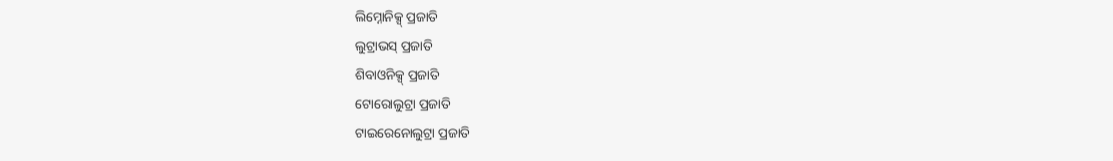ଲିମ୍ନୋନିକ୍ସ୍ ପ୍ରଜାତି
ଲୁଟ୍ରାଭସ୍ ପ୍ରଜାତି
ଶିବାଓନିକ୍ସ୍ ପ୍ରଜାତି
ଟୋରୋଲୁଟ୍ରା ପ୍ରଜାତି
ଟାଇରେନୋଲୁଟ୍ରା ପ୍ରଜାତି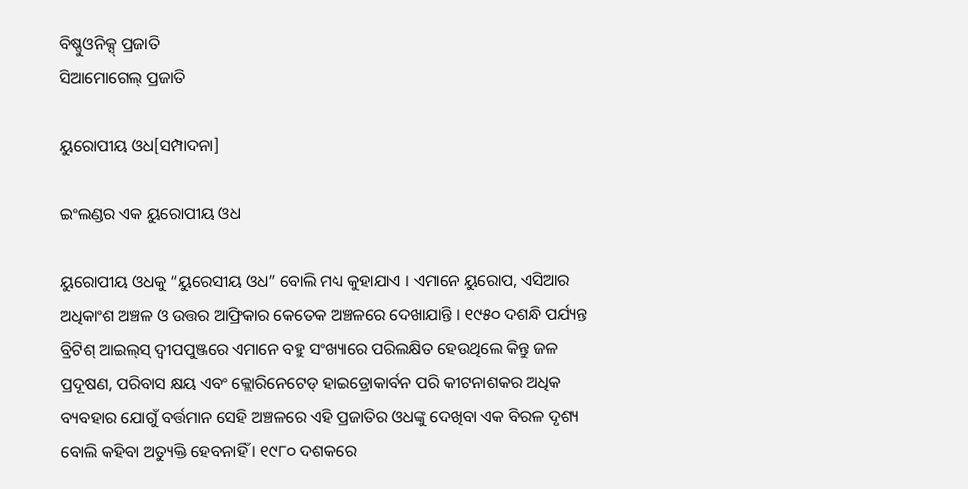ବିଷ୍ଣୁଓନିକ୍ସ୍ ପ୍ରଜାତି
ସିଆମୋଗେଲ୍ ପ୍ରଜାତି

ୟୁରୋପୀୟ ଓଧ[ସମ୍ପାଦନା]

ଇଂଲଣ୍ଡର ଏକ ୟୁରୋପୀୟ ଓଧ

ୟୁରୋପୀୟ ଓଧକୁ “ୟୁରେସୀୟ ଓଧ” ବୋଲି ମଧ୍ୟ କୁହାଯାଏ । ଏମାନେ ୟୁରୋପ, ଏସିଆର ଅଧିକାଂଶ ଅଞ୍ଚଳ ଓ ଉତ୍ତର ଆଫ୍ରିକାର କେତେକ ଅଞ୍ଚଳରେ ଦେଖାଯାନ୍ତି । ୧୯୫୦ ଦଶନ୍ଧି ପର୍ଯ୍ୟନ୍ତ ବ୍ରିଟିଶ୍ ଆଇଲ୍‍ସ୍ ଦ୍ୱୀପପୁଞ୍ଜରେ ଏମାନେ ବହୁ ସଂଖ୍ୟାରେ ପରିଲକ୍ଷିତ ହେଉଥିଲେ କିନ୍ତୁ ଜଳ ପ୍ରଦୂଷଣ, ପରିବାସ କ୍ଷୟ ଏବଂ କ୍ଲୋରିନେଟେଡ୍ ହାଇଡ୍ରୋକାର୍ବନ ପରି କୀଟନାଶକର ଅଧିକ ବ୍ୟବହାର ଯୋଗୁଁ ବର୍ତ୍ତମାନ ସେହି ଅଞ୍ଚଳରେ ଏହି ପ୍ରଜାତିର ଓଧଙ୍କୁ ଦେଖିବା ଏକ ବିରଳ ଦୃଶ୍ୟ ବୋଲି କହିବା ଅତ୍ୟୁକ୍ତି ହେବନାହିଁ । ୧୯୮୦ ଦଶକରେ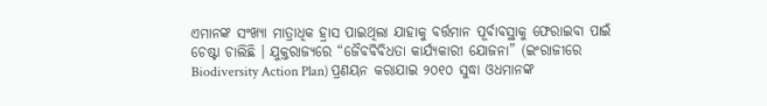ଏମାନଙ୍କ ସଂଖ୍ୟା ମାତ୍ରାଧିକ ହ୍ରାସ ପାଇଥିଲା ଯାହାକୁ ବର୍ତ୍ତମାନ ପୂର୍ବାବସ୍ଥାକୁ ଫେରାଇବା ପାଇଁ ଚେଷ୍ଟା ଚାଲିଛି । ଯୁକ୍ତରାଜ୍ୟରେ “ଜୈବବିବିଧତା କାର୍ଯ୍ୟକାରୀ ଯୋଜନା” (ଇଂରାଜୀରେ Biodiversity Action Plan) ପ୍ରଣୟନ କରାଯାଇ ୨୦୧୦ ସୁଦ୍ଧା ଓଧମାନଙ୍କ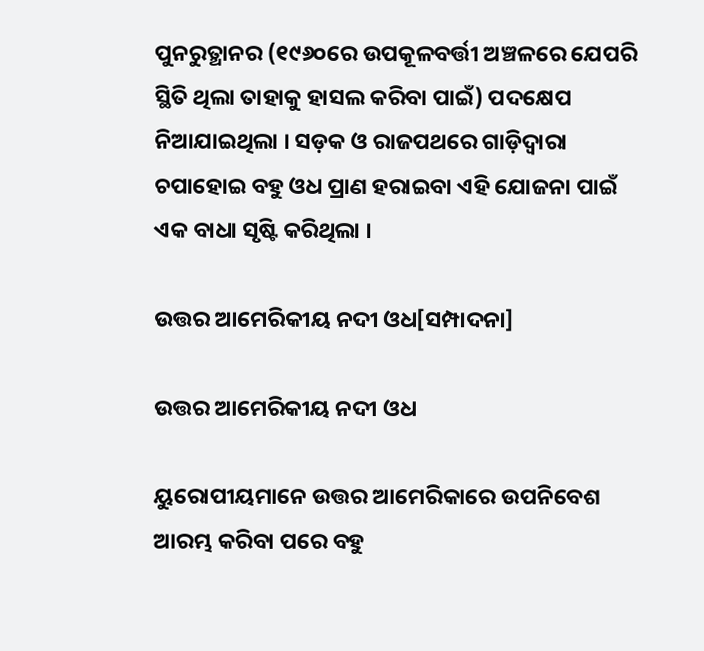ପୁନରୁତ୍ଥାନର (୧୯୬୦ରେ ଉପକୂଳବର୍ତ୍ତୀ ଅଞ୍ଚଳରେ ଯେପରି ସ୍ଥିତି ଥିଲା ତାହାକୁ ହାସଲ କରିବା ପାଇଁ) ପଦକ୍ଷେପ ନିଆଯାଇଥିଲା । ସଡ଼କ ଓ ରାଜପଥରେ ଗାଡ଼ିଦ୍ୱାରା ଚପାହୋଇ ବହୁ ଓଧ ପ୍ରାଣ ହରାଇବା ଏହି ଯୋଜନା ପାଇଁ ଏକ ବାଧା ସୃଷ୍ଟି କରିଥିଲା ।

ଉତ୍ତର ଆମେରିକୀୟ ନଦୀ ଓଧ[ସମ୍ପାଦନା]

ଉତ୍ତର ଆମେରିକୀୟ ନଦୀ ଓଧ

ୟୁରୋପୀୟମାନେ ଉତ୍ତର ଆମେରିକାରେ ଉପନିବେଶ ଆରମ୍ଭ କରିବା ପରେ ବହୁ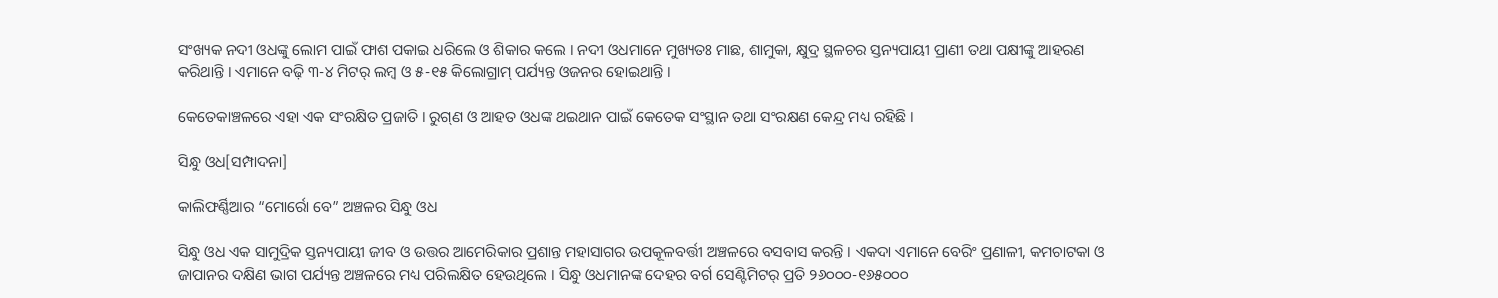ସଂଖ୍ୟକ ନଦୀ ଓଧଙ୍କୁ ଲୋମ ପାଇଁ ଫାଶ ପକାଇ ଧରିଲେ ଓ ଶିକାର କଲେ । ନଦୀ ଓଧମାନେ ମୁଖ୍ୟତଃ ମାଛ, ଶାମୁକା, କ୍ଷୁଦ୍ର ସ୍ଥଳଚର ସ୍ତନ୍ୟପାୟୀ ପ୍ରାଣୀ ତଥା ପକ୍ଷୀଙ୍କୁ ଆହରଣ କରିଥାନ୍ତି । ଏମାନେ ବଢ଼ି ୩-୪ ମିଟର୍ ଲମ୍ବ ଓ ୫-୧୫ କିଲୋଗ୍ରାମ୍ ପର୍ଯ୍ୟନ୍ତ ଓଜନର ହୋଇଥାନ୍ତି ।

କେତେକାଞ୍ଚଳରେ ଏହା ଏକ ସଂରକ୍ଷିତ ପ୍ରଜାତି । ରୁଗ୍‍ଣ ଓ ଆହତ ଓଧଙ୍କ ଥଇଥାନ ପାଇଁ କେତେକ ସଂସ୍ଥାନ ତଥା ସଂରକ୍ଷଣ କେନ୍ଦ୍ର ମଧ୍ୟ ରହିଛି ।

ସିନ୍ଧୁ ଓଧ[ସମ୍ପାଦନା]

କାଲିଫର୍ଣ୍ଣିଆର “ମୋର୍ରୋ ବେ” ଅଞ୍ଚଳର ସିନ୍ଧୁ ଓଧ

ସିନ୍ଧୁ ଓଧ ଏକ ସାମୁଦ୍ରିକ ସ୍ତନ୍ୟପାୟୀ ଜୀବ ଓ ଉତ୍ତର ଆମେରିକାର ପ୍ରଶାନ୍ତ ମହାସାଗର ଉପକୂଳବର୍ତ୍ତୀ ଅଞ୍ଚଳରେ ବସବାସ କରନ୍ତି । ଏକଦା ଏମାନେ ବେରିଂ ପ୍ରଣାଳୀ, କମଚାଟକା ଓ ଜାପାନର ଦକ୍ଷିଣ ଭାଗ ପର୍ଯ୍ୟନ୍ତ ଅଞ୍ଚଳରେ ମଧ୍ୟ ପରିଲକ୍ଷିତ ହେଉଥିଲେ । ସିନ୍ଧୁ ଓଧମାନଙ୍କ ଦେହର ବର୍ଗ ସେଣ୍ଟିମିଟର୍ ପ୍ରତି ୨୬୦୦୦-୧୬୫୦୦୦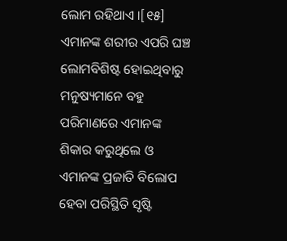ଲୋମ ରହିଥାଏ ।[୧୫] ଏମାନଙ୍କ ଶରୀର ଏପରି ଘଞ୍ଚ ଲୋମବିଶିଷ୍ଟ ହୋଇଥିବାରୁ ମନୁଷ୍ୟମାନେ ବହୁ ପରିମାଣରେ ଏମାନଙ୍କ ଶିକାର କରୁଥିଲେ ଓ ଏମାନଙ୍କ ପ୍ରଜାତି ବିଲୋପ ହେବା ପରିସ୍ଥିତି ସୃଷ୍ଟି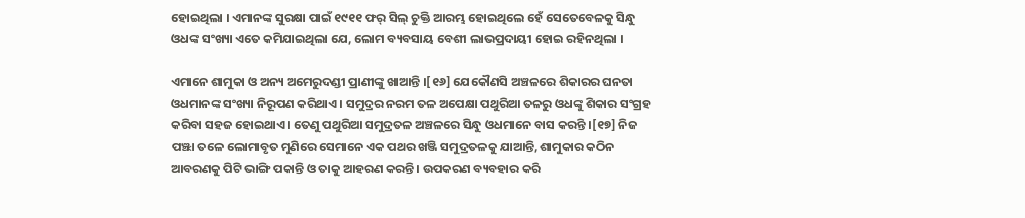ହୋଇଥିଲା । ଏମାନଙ୍କ ସୁରକ୍ଷା ପାଇଁ ୧୯୧୧ ଫର୍ ସିଲ୍ ଚୁକ୍ତି ଆରମ୍ଭ ହୋଇଥିଲେ ହେଁ ସେତେବେଳକୁ ସିନ୍ଧୁ ଓଧଙ୍କ ସଂଖ୍ୟା ଏତେ କମିଯାଇଥିଲା ଯେ, ଲୋମ ବ୍ୟବସାୟ ବେଶୀ ଲାଭପ୍ରଦାୟୀ ହୋଇ ରହିନଥିଲା ।

ଏମାନେ ଶାମୁକା ଓ ଅନ୍ୟ ଅମେରୁଦଣ୍ଡୀ ପ୍ରାଣୀଙ୍କୁ ଖାଆନ୍ତି ।[୧୬] ଯେକୌଣସି ଅଞ୍ଚଳରେ ଶିକାରର ଘନତା ଓଧମାନଙ୍କ ସଂଖ୍ୟା ନିରୂପଣ କରିଥାଏ । ସମୁଦ୍ରର ନରମ ତଳ ଅପେକ୍ଷା ପଥୁରିଆ ତଳରୁ ଓଧଙ୍କୁ ଶିକାର ସଂଗ୍ରହ କରିବା ସହଜ ହୋଇଥାଏ । ତେଣୁ ପଥୁରିଆ ସମୁଦ୍ରତଳ ଅଞ୍ଚଳରେ ସିନ୍ଧୁ ଓଧମାନେ ବାସ କରନ୍ତି ।[୧୭] ନିଜ ପଞ୍ଝା ତଳେ ଲୋମାବୃତ ମୁଣିରେ ସେମାନେ ଏକ ପଥର ଖଞ୍ଜି ସମୁଦ୍ରତଳକୁ ଯାଆନ୍ତି, ଶାମୁକାର କଠିନ ଆବରଣକୁ ପିଟି ଭାଙ୍ଗି ପକାନ୍ତି ଓ ତାକୁ ଆହରଣ କରନ୍ତି । ଉପକରଣ ବ୍ୟବହାର କରି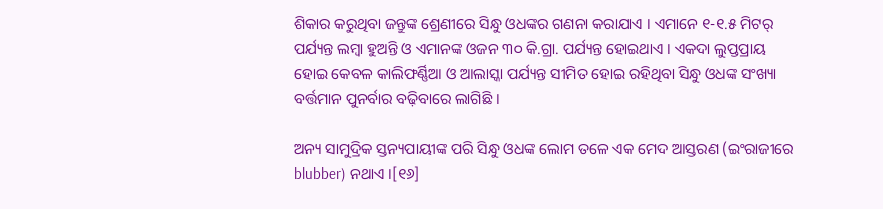ଶିକାର କରୁଥିବା ଜନ୍ତୁଙ୍କ ଶ୍ରେଣୀରେ ସିନ୍ଧୁ ଓଧଙ୍କର ଗଣନା କରାଯାଏ । ଏମାନେ ୧-୧.୫ ମିଟର୍ ପର୍ଯ୍ୟନ୍ତ ଲମ୍ବା ହୁଅନ୍ତି ଓ ଏମାନଙ୍କ ଓଜନ ୩୦ କି.ଗ୍ରା. ପର୍ଯ୍ୟନ୍ତ ହୋଇଥାଏ । ଏକଦା ଲୁପ୍ତପ୍ରାୟ ହୋଇ କେବଳ କାଲିଫର୍ଣ୍ଣିଆ ଓ ଆଲାସ୍କା ପର୍ଯ୍ୟନ୍ତ ସୀମିତ ହୋଇ ରହିଥିବା ସିନ୍ଧୁ ଓଧଙ୍କ ସଂଖ୍ୟା ବର୍ତ୍ତମାନ ପୁନର୍ବାର ବଢ଼ିବାରେ ଲାଗିଛି ।

ଅନ୍ୟ ସାମୁଦ୍ରିକ ସ୍ତନ୍ୟପାୟୀଙ୍କ ପରି ସିନ୍ଧୁ ଓଧଙ୍କ ଲୋମ ତଳେ ଏକ ମେଦ ଆସ୍ତରଣ (ଇଂରାଜୀରେ blubber) ନଥାଏ ।[୧୬]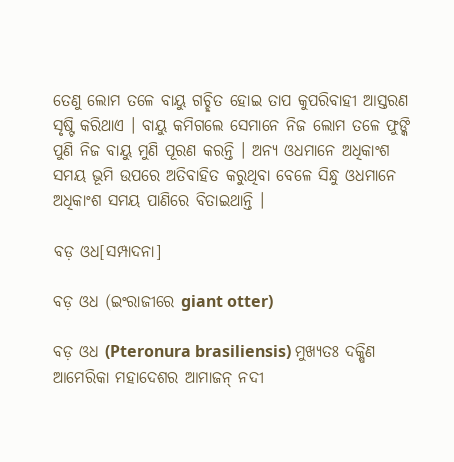ତେଣୁ ଲୋମ ତଳେ ବାୟୁ ଗଚ୍ଛିତ ହୋଇ ତାପ କୁପରିବାହୀ ଆସ୍ତରଣ ସୃଷ୍ଟି କରିଥାଏ । ବାୟୁ କମିଗଲେ ସେମାନେ ନିଜ ଲୋମ ତଳେ ଫୁଙ୍କି ପୁଣି ନିଜ ବାୟୁ ମୁଣି ପୂରଣ କରନ୍ତି । ଅନ୍ୟ ଓଧମାନେ ଅଧିକାଂଶ ସମୟ ଭୂମି ଉପରେ ଅତିବାହିତ କରୁଥିବା ବେଳେ ସିନ୍ଧୁ ଓଧମାନେ ଅଧିକାଂଶ ସମୟ ପାଣିରେ ବିତାଇଥାନ୍ତି ।

ବଡ଼ ଓଧ[ସମ୍ପାଦନା]

ବଡ଼ ଓଧ (ଇଂରାଜୀରେ giant otter)

ବଡ଼ ଓଧ (Pteronura brasiliensis) ମୁଖ୍ୟତଃ ଦକ୍ଷିଣ ଆମେରିକା ମହାଦେଶର ଆମାଜନ୍ ନଦୀ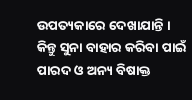ଉପତ୍ୟକାରେ ଦେଖାଯାନ୍ତି । କିନ୍ତୁ ସୁନା ବାହାର କରିବା ପାଇଁ ପାରଦ ଓ ଅନ୍ୟ ବିଷାକ୍ତ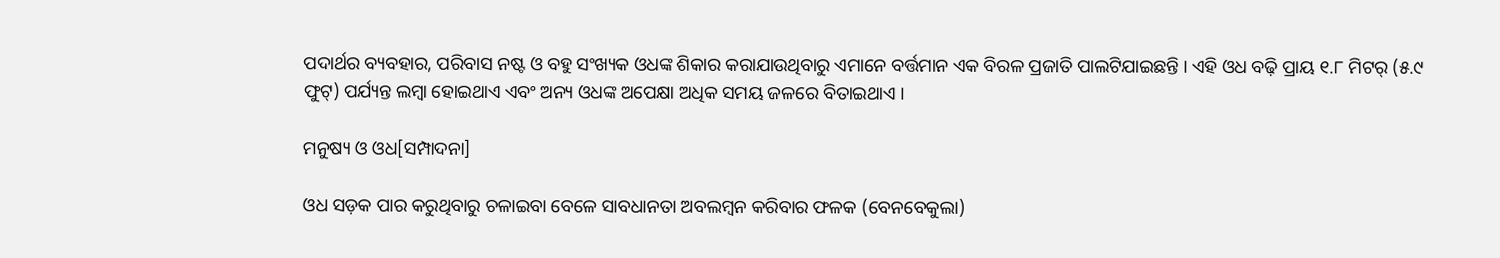ପଦାର୍ଥର ବ୍ୟବହାର, ପରିବାସ ନଷ୍ଟ ଓ ବହୁ ସଂଖ୍ୟକ ଓଧଙ୍କ ଶିକାର କରାଯାଉଥିବାରୁ ଏମାନେ ବର୍ତ୍ତମାନ ଏକ ବିରଳ ପ୍ରଜାତି ପାଲଟିଯାଇଛନ୍ତି । ଏହି ଓଧ ବଢ଼ି ପ୍ରାୟ ୧.୮ ମିଟର୍ (୫.୯ ଫୁଟ୍) ପର୍ଯ୍ୟନ୍ତ ଲମ୍ବା ହୋଇଥାଏ ଏବଂ ଅନ୍ୟ ଓଧଙ୍କ ଅପେକ୍ଷା ଅଧିକ ସମୟ ଜଳରେ ବିତାଇଥାଏ ।

ମନୁଷ୍ୟ ଓ ଓଧ[ସମ୍ପାଦନା]

ଓଧ ସଡ଼କ ପାର କରୁଥିବାରୁ ଚଳାଇବା ବେଳେ ସାବଧାନତା ଅବଲମ୍ବନ କରିବାର ଫଳକ (ବେନବେକୁଲା)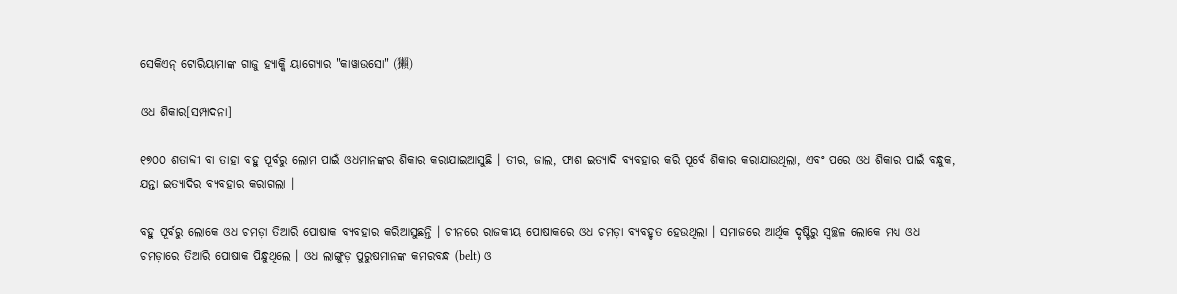ସେକିଏନ୍ ଟୋରିୟାମାଙ୍କ ଗାଜୁ ହ୍ୟାକ୍କି ୟାଗ୍ୟୋର "କାୱାଉସୋ" (獺)

ଓଧ ଶିକାର[ସମ୍ପାଦନା]

୧୭୦୦ ଶତାବ୍ଦୀ ବା ତାହା ବହୁ ପୂର୍ବରୁ ଲୋମ ପାଇଁ ଓଧମାନଙ୍କର ଶିକାର କରାଯାଇଆସୁଛି । ତୀର, ଜାଲ, ଫାଶ ଇତ୍ୟାଦି ବ୍ୟବହାର କରି ପୂର୍ବେ ଶିକାର କରାଯାଉଥିଲା, ଏବଂ ପରେ ଓଧ ଶିକାର ପାଇଁ ବନ୍ଧୁକ, ଯନ୍ତା ଇତ୍ୟାଦିର ବ୍ୟବହାର କରାଗଲା ।

ବହୁ ପୂର୍ବରୁ ଲୋକେ ଓଧ ଚମଡ଼ା ତିଆରି ପୋଷାକ ବ୍ୟବହାର କରିଆସୁଛନ୍ତି । ଚୀନରେ ରାଜକୀୟ ପୋଷାକରେ ଓଧ ଚମଡ଼ା ବ୍ୟବହୃତ ହେଉଥିଲା । ସମାଜରେ ଆର୍ଥିକ ଦୃଷ୍ଟିରୁ ସ୍ୱଚ୍ଛଳ ଲୋକେ ମଧ୍ୟ ଓଧ ଚମଡ଼ାରେ ତିଆରି ପୋଷାକ ପିନ୍ଧୁଥିଲେ । ଓଧ ଲାଙ୍ଗୁଡ଼ ପୁରୁଷମାନଙ୍କ କମରବନ୍ଧ (belt) ଓ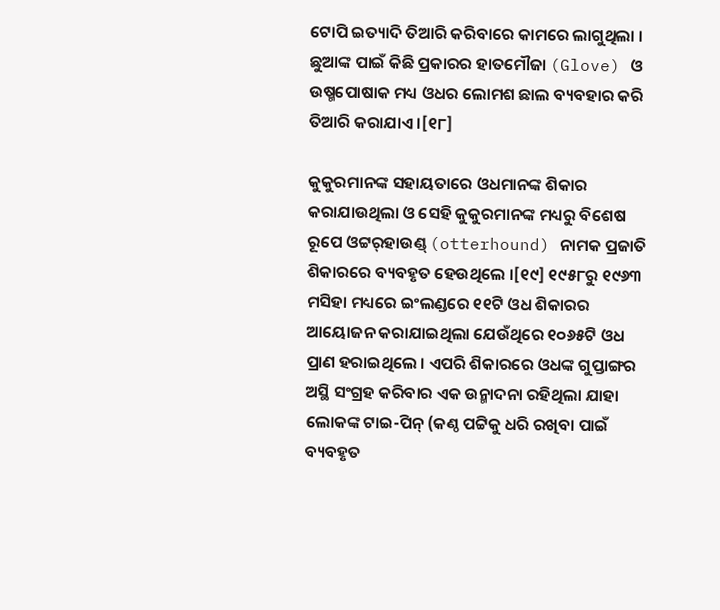ଟୋପି ଇତ୍ୟାଦି ତିଆରି କରିବାରେ କାମରେ ଲାଗୁଥିଲା । ଛୁଆଙ୍କ ପାଇଁ କିଛି ପ୍ରକାରର ହାତମୌଜା (Glove) ଓ ଉଷ୍ମପୋଷାକ ମଧ୍ୟ ଓଧର ଲୋମଶ ଛାଲ ବ୍ୟବହାର କରି ତିଆରି କରାଯାଏ ।[୧୮]

କୁକୁରମାନଙ୍କ ସହାୟତାରେ ଓଧମାନଙ୍କ ଶିକାର କରାଯାଉଥିଲା ଓ ସେହି କୁକୁରମାନଙ୍କ ମଧ୍ୟରୁ ବିଶେଷ ରୂପେ ଓଟ୍ଟର୍‍ହାଉଣ୍ଡ୍ (otterhound) ନାମକ ପ୍ରଜାତି ଶିକାରରେ ବ୍ୟବହୃତ ହେଉଥିଲେ ।[୧୯] ୧୯୫୮ରୁ ୧୯୬୩ ମସିହା ମଧ୍ୟରେ ଇଂଲଣ୍ଡରେ ୧୧ଟି ଓଧ ଶିକାରର ଆୟୋଜନ କରାଯାଇଥିଲା ଯେଉଁଥିରେ ୧୦୬୫ଟି ଓଧ ପ୍ରାଣ ହରାଇଥିଲେ । ଏପରି ଶିକାରରେ ଓଧଙ୍କ ଗୁପ୍ତାଙ୍ଗର ଅସ୍ଥି ସଂଗ୍ରହ କରିବାର ଏକ ଉନ୍ମାଦନା ରହିଥିଲା ଯାହା ଲୋକଙ୍କ ଟାଇ-ପିନ୍ (କଣ୍ଠ ପଟ୍ଟିକୁ ଧରି ରଖିବା ପାଇଁ ବ୍ୟବହୃତ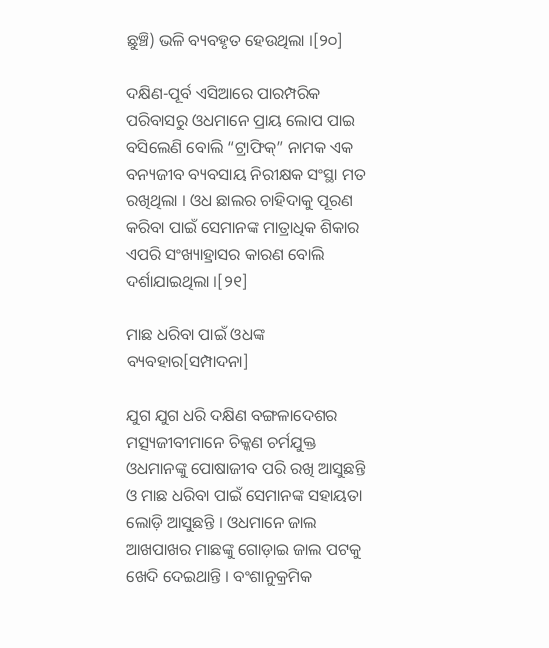ଛୁଞ୍ଚି) ଭଳି ବ୍ୟବହୃତ ହେଉଥିଲା ।[୨୦]

ଦକ୍ଷିଣ-ପୂର୍ବ ଏସିଆରେ ପାରମ୍ପରିକ ପରିବାସରୁ ଓଧମାନେ ପ୍ରାୟ ଲୋପ ପାଇ ବସିଲେଣି ବୋଲି “ଟ୍ରାଫିକ୍” ନାମକ ଏକ ବନ୍ୟଜୀବ ବ୍ୟବସାୟ ନିରୀକ୍ଷକ ସଂସ୍ଥା ମତ ରଖିଥିଲା । ଓଧ ଛାଲର ଚାହିଦାକୁ ପୂରଣ କରିବା ପାଇଁ ସେମାନଙ୍କ ମାତ୍ରାଧିକ ଶିକାର ଏପରି ସଂଖ୍ୟାହ୍ରାସର କାରଣ ବୋଲି ଦର୍ଶାଯାଇଥିଲା ।[୨୧]

ମାଛ ଧରିବା ପାଇଁ ଓଧଙ୍କ ବ୍ୟବହାର[ସମ୍ପାଦନା]

ଯୁଗ ଯୁଗ ଧରି ଦକ୍ଷିଣ ବଙ୍ଗଳାଦେଶର ମତ୍ସ୍ୟଜୀବୀମାନେ ଚିକ୍କଣ ଚର୍ମଯୁକ୍ତ ଓଧମାନଙ୍କୁ ପୋଷାଜୀବ ପରି ରଖି ଆସୁଛନ୍ତି ଓ ମାଛ ଧରିବା ପାଇଁ ସେମାନଙ୍କ ସହାୟତା ଲୋଡ଼ି ଆସୁଛନ୍ତି । ଓଧମାନେ ଜାଲ ଆଖପାଖର ମାଛଙ୍କୁ ଗୋଡ଼ାଇ ଜାଲ ପଟକୁ ଖେଦି ଦେଇଥାନ୍ତି । ବଂଶାନୁକ୍ରମିକ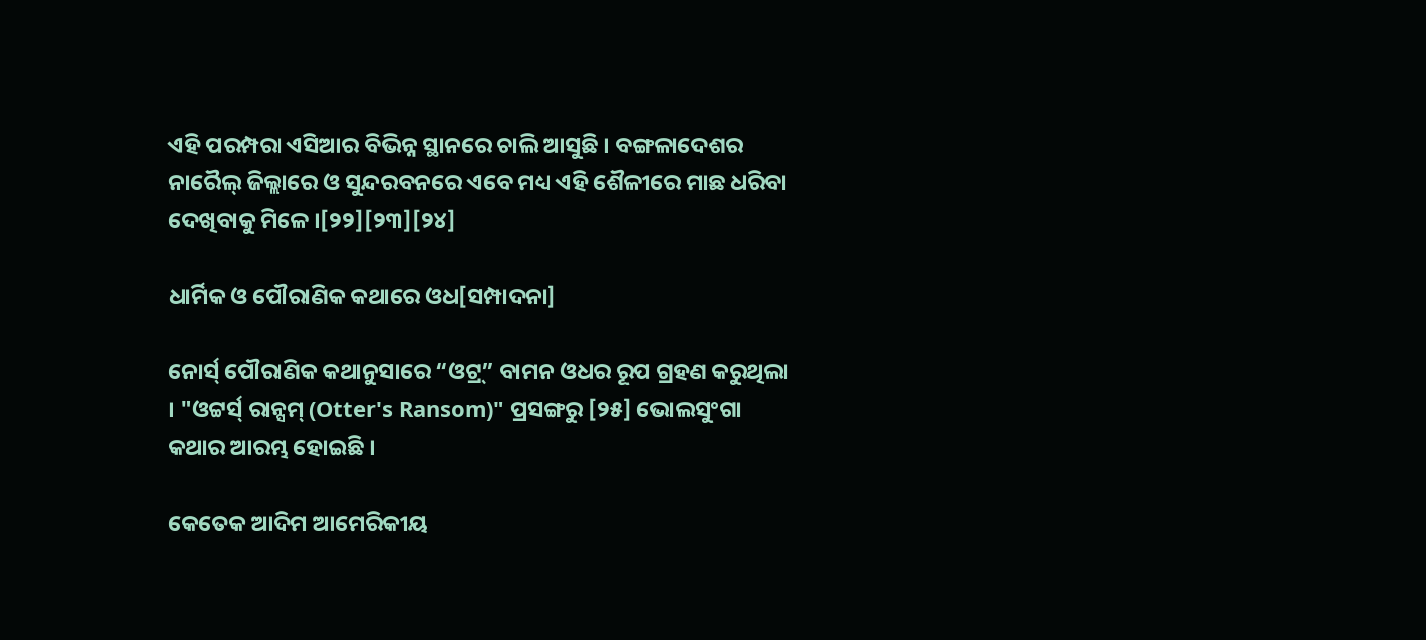ଏହି ପରମ୍ପରା ଏସିଆର ବିଭିନ୍ନ ସ୍ଥାନରେ ଚାଲି ଆସୁଛି । ବଙ୍ଗଳାଦେଶର ନାରୈଲ୍ ଜିଲ୍ଲାରେ ଓ ସୁନ୍ଦରବନରେ ଏବେ ମଧ୍ୟ ଏହି ଶୈଳୀରେ ମାଛ ଧରିବା ଦେଖିବାକୁ ମିଳେ ।[୨୨][୨୩][୨୪]

ଧାର୍ମିକ ଓ ପୌରାଣିକ କଥାରେ ଓଧ[ସମ୍ପାଦନା]

ନୋର୍ସ୍ ପୌରାଣିକ କଥାନୁସାରେ “ଓଟ୍ର୍” ବାମନ ଓଧର ରୂପ ଗ୍ରହଣ କରୁଥିଲା । "ଓଟ୍ଟର୍ସ୍ ରାନ୍ସମ୍ (Otter's Ransom)" ପ୍ରସଙ୍ଗରୁ [୨୫] ଭୋଲସୁଂଗା କଥାର ଆରମ୍ଭ ହୋଇଛି ।

କେତେକ ଆଦିମ ଆମେରିକୀୟ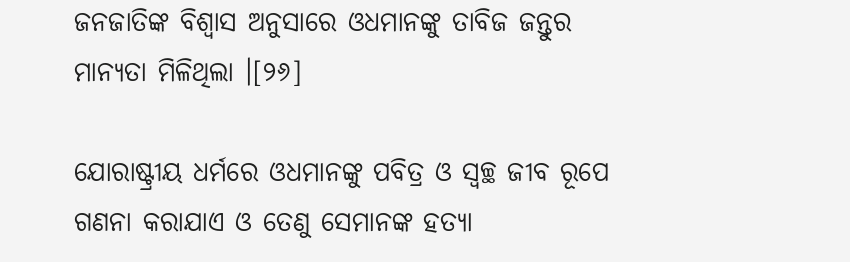ଜନଜାତିଙ୍କ ବିଶ୍ୱାସ ଅନୁସାରେ ଓଧମାନଙ୍କୁ ତାବିଜ ଜନ୍ତୁର ମାନ୍ୟତା ମିଳିଥିଲା ।[୨୬]

ଯୋରାଷ୍ଟ୍ରୀୟ ଧର୍ମରେ ଓଧମାନଙ୍କୁ ପବିତ୍ର ଓ ସ୍ୱଚ୍ଛ ଜୀବ ରୂପେ ଗଣନା କରାଯାଏ ଓ ତେଣୁ ସେମାନଙ୍କ ହତ୍ୟା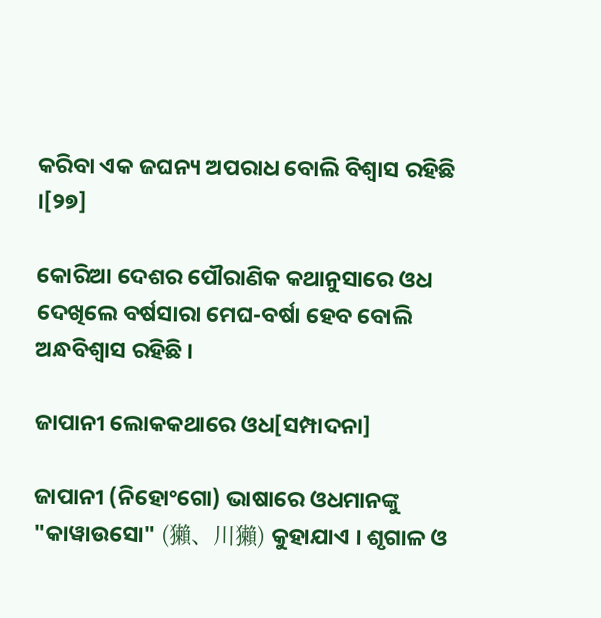କରିବା ଏକ ଜଘନ୍ୟ ଅପରାଧ ବୋଲି ବିଶ୍ୱାସ ରହିଛି ।[୨୭]

କୋରିଆ ଦେଶର ପୌରାଣିକ କଥାନୁସାରେ ଓଧ ଦେଖିଲେ ବର୍ଷସାରା ମେଘ-ବର୍ଷା ହେବ ବୋଲି ଅନ୍ଧବିଶ୍ୱାସ ରହିଛି ।

ଜାପାନୀ ଲୋକକଥାରେ ଓଧ[ସମ୍ପାଦନା]

ଜାପାନୀ (ନିହୋଂଗୋ) ଭାଷାରେ ଓଧମାନଙ୍କୁ "କାୱାଉସୋ" (獺、川獺) କୁହାଯାଏ । ଶୃଗାଳ ଓ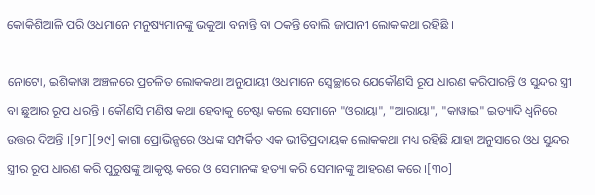କୋକିଶିଆଳି ପରି ଓଧମାନେ ମନୁଷ୍ୟମାନଙ୍କୁ ଭକୁଆ ବନାନ୍ତି ବା ଠକନ୍ତି ବୋଲି ଜାପାନୀ ଲୋକକଥା ରହିଛି ।

ନୋଟୋ, ଇଶିକାୱା ଅଞ୍ଚଳରେ ପ୍ରଚଳିତ ଲୋକକଥା ଅନୁଯାୟୀ ଓଧମାନେ ସ୍ୱେଚ୍ଛାରେ ଯେକୌଣସି ରୂପ ଧାରଣ କରିପାରନ୍ତି ଓ ସୁନ୍ଦର ସ୍ତ୍ରୀ ବା ଛୁଆର ରୂପ ଧରନ୍ତି । କୌଣସି ମଣିଷ କଥା ହେବାକୁ ଚେଷ୍ଟା କଲେ ସେମାନେ "ଓରାୟା", "ଆରାୟା", "କାୱାଇ" ଇତ୍ୟାଦି ଧ୍ୱନିରେ ଉତ୍ତର ଦିଅନ୍ତି ।[୨୮][୨୯] କାଗା ପ୍ରୋଭିନ୍ସରେ ଓଧଙ୍କ ସମ୍ପର୍କିତ ଏକ ଭୀତିପ୍ରଦାୟକ ଲୋକକଥା ମଧ୍ୟ ରହିଛି ଯାହା ଅନୁସାରେ ଓଧ ସୁନ୍ଦର ସ୍ତ୍ରୀର ରୂପ ଧାରଣ କରି ପୁରୁଷଙ୍କୁ ଆକୃଷ୍ଟ କରେ ଓ ସେମାନଙ୍କ ହତ୍ୟା କରି ସେମାନଙ୍କୁ ଆହରଣ କରେ ।[୩୦]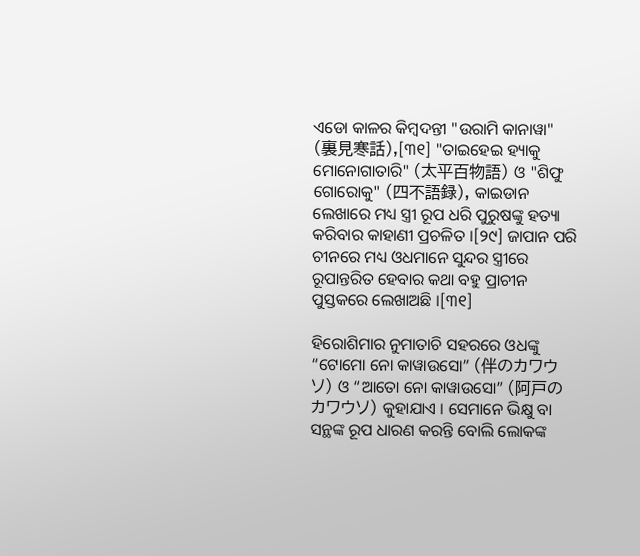ଏଡୋ କାଳର କିମ୍ବଦନ୍ତୀ "ଉରାମି କାନାୱା" (裏見寒話),[୩୧] "ତାଇହେଇ ହ୍ୟାକୁ ମୋନୋଗାତାରି" (太平百物語) ଓ "ଶିଫୁ ଗୋରୋକୁ" (四不語録), କାଇଡାନ ଲେଖାରେ ମଧ୍ୟ ସ୍ତ୍ରୀ ରୂପ ଧରି ପୁରୁଷଙ୍କୁ ହତ୍ୟା କରିବାର କାହାଣୀ ପ୍ରଚଳିତ ।[୨୯] ଜାପାନ ପରି ଚୀନରେ ମଧ୍ୟ ଓଧମାନେ ସୁନ୍ଦର ସ୍ତ୍ରୀରେ ରୂପାନ୍ତରିତ ହେବାର କଥା ବହୁ ପ୍ରାଚୀନ ପୁସ୍ତକରେ ଲେଖାଅଛି ।[୩୧]

ହିରୋଶିମାର ନୁମାତାଚି ସହରରେ ଓଧଙ୍କୁ “ଟୋମୋ ନୋ କାୱାଉସୋ” (伴のカワウソ) ଓ “ଆତୋ ନୋ କାୱାଉସୋ” (阿戸のカワウソ) କୁହାଯାଏ । ସେମାନେ ଭିକ୍ଷୁ ବା ସନ୍ଥଙ୍କ ରୂପ ଧାରଣ କରନ୍ତି ବୋଲି ଲୋକଙ୍କ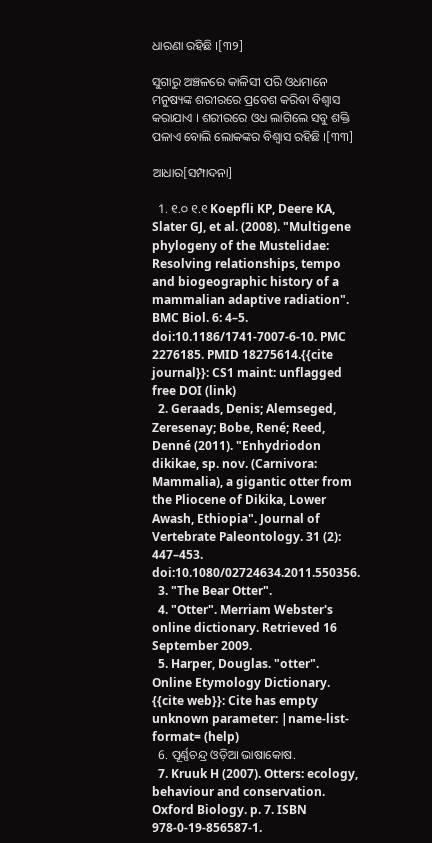ଧାରଣା ରହିଛି ।[୩୨]

ସୁଗାରୁ ଅଞ୍ଚଳରେ କାଳିସୀ ପରି ଓଧମାନେ ମନୁଷ୍ୟଙ୍କ ଶରୀରରେ ପ୍ରବେଶ କରିବା ବିଶ୍ୱାସ କରାଯାଏ । ଶରୀରରେ ଓଧ ଲାଗିଲେ ସବୁ ଶକ୍ତି ପଳାଏ ବୋଲି ଲୋକଙ୍କର ବିଶ୍ୱାସ ରହିଛି ।[୩୩]

ଆଧାର[ସମ୍ପାଦନା]

  1. ୧.୦ ୧.୧ Koepfli KP, Deere KA, Slater GJ, et al. (2008). "Multigene phylogeny of the Mustelidae: Resolving relationships, tempo and biogeographic history of a mammalian adaptive radiation". BMC Biol. 6: 4–5. doi:10.1186/1741-7007-6-10. PMC 2276185. PMID 18275614.{{cite journal}}: CS1 maint: unflagged free DOI (link)
  2. Geraads, Denis; Alemseged, Zeresenay; Bobe, René; Reed, Denné (2011). "Enhydriodon dikikae, sp. nov. (Carnivora: Mammalia), a gigantic otter from the Pliocene of Dikika, Lower Awash, Ethiopia". Journal of Vertebrate Paleontology. 31 (2): 447–453. doi:10.1080/02724634.2011.550356.
  3. "The Bear Otter".
  4. "Otter". Merriam Webster's online dictionary. Retrieved 16 September 2009.
  5. Harper, Douglas. "otter". Online Etymology Dictionary. {{cite web}}: Cite has empty unknown parameter: |name-list-format= (help)
  6. ପୂର୍ଣ୍ଣଚନ୍ଦ୍ର ଓଡ଼ିଆ ଭାଷାକୋଷ.
  7. Kruuk H (2007). Otters: ecology, behaviour and conservation. Oxford Biology. p. 7. ISBN 978-0-19-856587-1.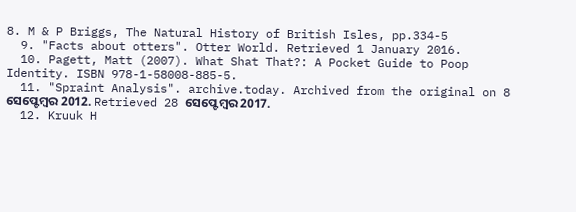8. M & P Briggs, The Natural History of British Isles, pp.334-5
  9. "Facts about otters". Otter World. Retrieved 1 January 2016.
  10. Pagett, Matt (2007). What Shat That?: A Pocket Guide to Poop Identity. ISBN 978-1-58008-885-5.
  11. "Spraint Analysis". archive.today. Archived from the original on 8 ସେପ୍ଟେମ୍ବର 2012. Retrieved 28 ସେପ୍ଟେମ୍ବର 2017.
  12. Kruuk H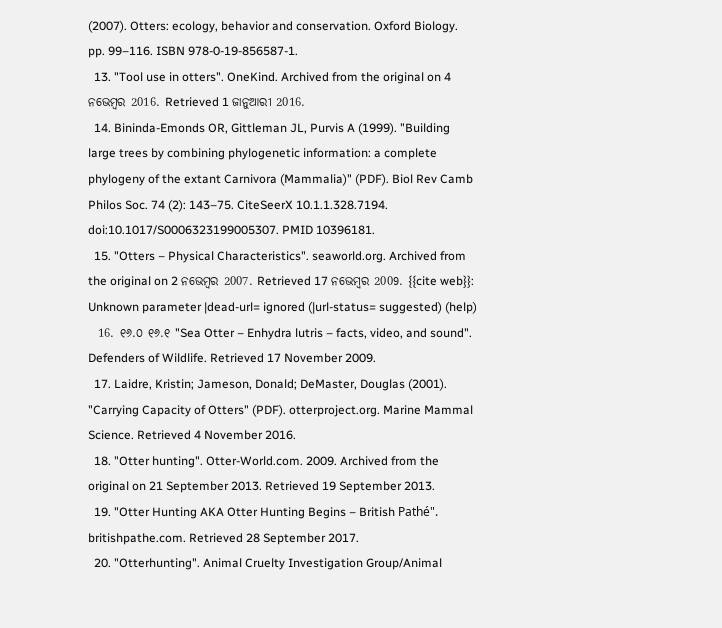(2007). Otters: ecology, behavior and conservation. Oxford Biology. pp. 99–116. ISBN 978-0-19-856587-1.
  13. "Tool use in otters". OneKind. Archived from the original on 4 ନଭେମ୍ବର 2016. Retrieved 1 ଜାନୁଆରୀ 2016.
  14. Bininda-Emonds OR, Gittleman JL, Purvis A (1999). "Building large trees by combining phylogenetic information: a complete phylogeny of the extant Carnivora (Mammalia)" (PDF). Biol Rev Camb Philos Soc. 74 (2): 143–75. CiteSeerX 10.1.1.328.7194. doi:10.1017/S0006323199005307. PMID 10396181.
  15. "Otters – Physical Characteristics". seaworld.org. Archived from the original on 2 ନଭେମ୍ବର 2007. Retrieved 17 ନଭେମ୍ବର 2009. {{cite web}}: Unknown parameter |dead-url= ignored (|url-status= suggested) (help)
  16. ୧୬.୦ ୧୬.୧ "Sea Otter – Enhydra lutris – facts, video, and sound". Defenders of Wildlife. Retrieved 17 November 2009.
  17. Laidre, Kristin; Jameson, Donald; DeMaster, Douglas (2001). "Carrying Capacity of Otters" (PDF). otterproject.org. Marine Mammal Science. Retrieved 4 November 2016.
  18. "Otter hunting". Otter-World.com. 2009. Archived from the original on 21 September 2013. Retrieved 19 September 2013.
  19. "Otter Hunting AKA Otter Hunting Begins – British Pathé". britishpathe.com. Retrieved 28 September 2017.
  20. "Otterhunting". Animal Cruelty Investigation Group/Animal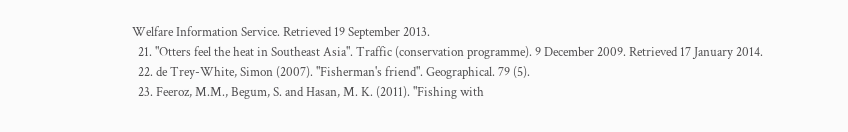Welfare Information Service. Retrieved 19 September 2013.
  21. "Otters feel the heat in Southeast Asia". Traffic (conservation programme). 9 December 2009. Retrieved 17 January 2014.
  22. de Trey-White, Simon (2007). "Fisherman's friend". Geographical. 79 (5).
  23. Feeroz, M.M., Begum, S. and Hasan, M. K. (2011). "Fishing with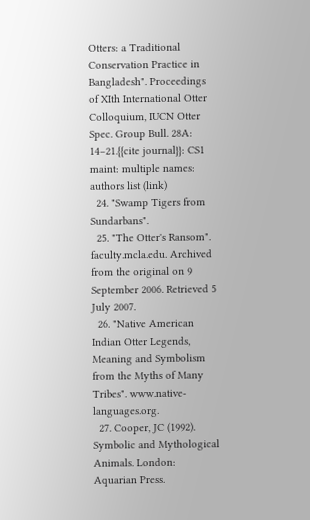Otters: a Traditional Conservation Practice in Bangladesh". Proceedings of XIth International Otter Colloquium, IUCN Otter Spec. Group Bull. 28A: 14–21.{{cite journal}}: CS1 maint: multiple names: authors list (link)
  24. "Swamp Tigers from Sundarbans".
  25. "The Otter's Ransom". faculty.mcla.edu. Archived from the original on 9 September 2006. Retrieved 5 July 2007.
  26. "Native American Indian Otter Legends, Meaning and Symbolism from the Myths of Many Tribes". www.native-languages.org.
  27. Cooper, JC (1992). Symbolic and Mythological Animals. London: Aquarian Press.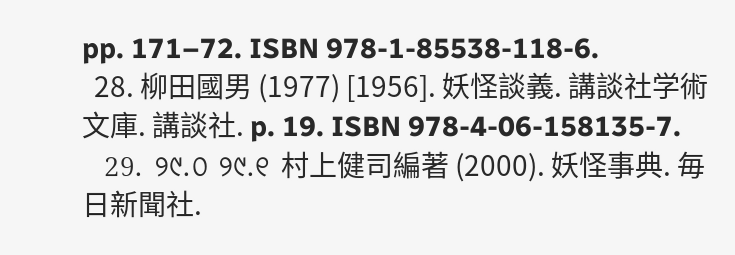pp. 171–72. ISBN 978-1-85538-118-6.
  28. 柳田國男 (1977) [1956]. 妖怪談義. 講談社学術文庫. 講談社. p. 19. ISBN 978-4-06-158135-7.
  29. ୨୯.୦ ୨୯.୧ 村上健司編著 (2000). 妖怪事典. 毎日新聞社.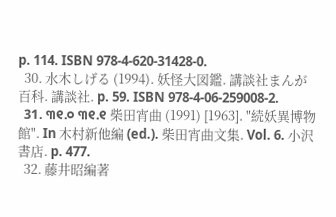p. 114. ISBN 978-4-620-31428-0.
  30. 水木しげる (1994). 妖怪大図鑑. 講談社まんが百科. 講談社. p. 59. ISBN 978-4-06-259008-2.
  31. ୩୧.୦ ୩୧.୧ 柴田宵曲 (1991) [1963]. "続妖異博物館". In 木村新他編 (ed.). 柴田宵曲文集. Vol. 6. 小沢書店. p. 477.
  32. 藤井昭編著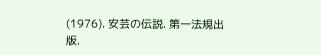(1976). 安芸の伝説. 第一法規出版.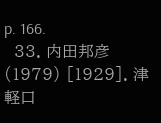p. 166.
  33. 内田邦彦 (1979) [1929]. 津軽口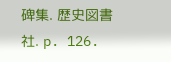碑集. 歴史図書社. p. 126.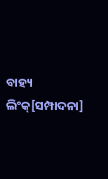ବାହ୍ୟ ଲିଂକ୍[ସମ୍ପାଦନା]